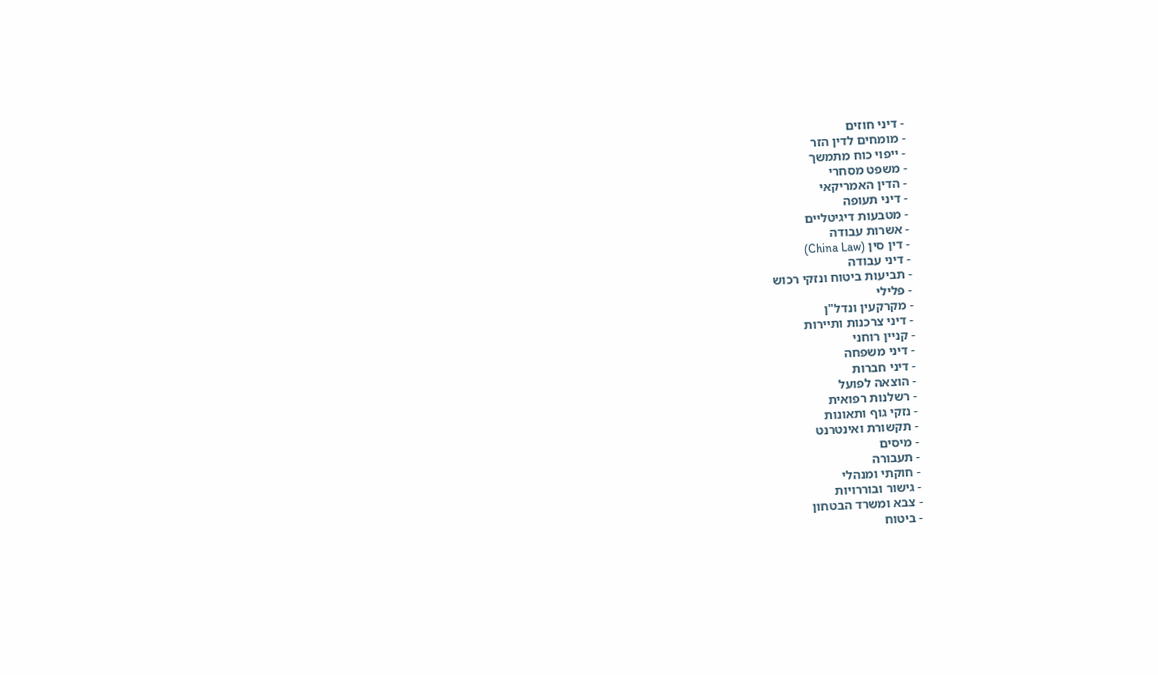- דיני חוזים
- מומחים לדין הזר
- ייפוי כוח מתמשך
- משפט מסחרי
- הדין האמריקאי
- דיני תעופה
- מטבעות דיגיטליים
- אשרות עבודה
- דין סין (China Law)
- דיני עבודה
- תביעות ביטוח ונזקי רכוש
- פלילי
- מקרקעין ונדל"ן
- דיני צרכנות ותיירות
- קניין רוחני
- דיני משפחה
- דיני חברות
- הוצאה לפועל
- רשלנות רפואית
- נזקי גוף ותאונות
- תקשורת ואינטרנט
- מיסים
- תעבורה
- חוקתי ומנהלי
- גישור ובוררויות
- צבא ומשרד הבטחון
- ביטוח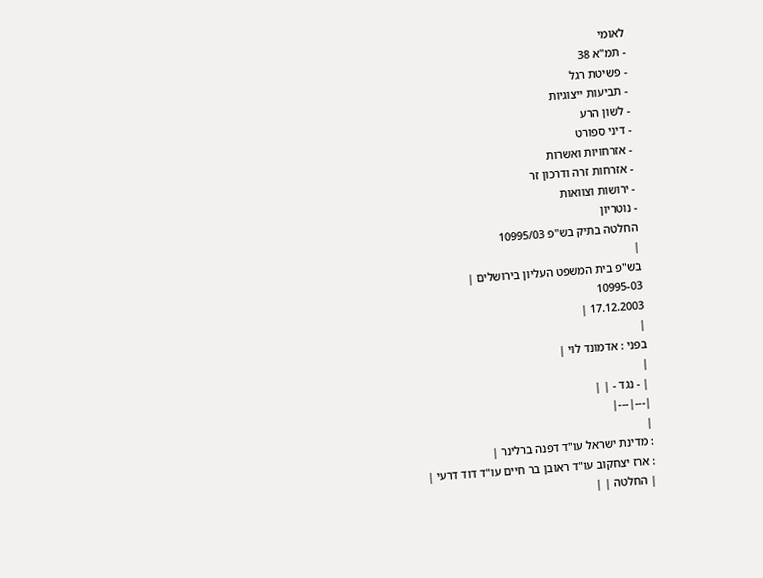לאומי
- תמ"א 38
- פשיטת רגל
- תביעות ייצוגיות
- לשון הרע
- דיני ספורט
- אזרחויות ואשרות
- אזרחות זרה ודרכון זר
- ירושות וצוואות
- נוטריון
החלטה בתיק בש"פ 10995/03
|
בש"פ בית המשפט העליון בירושלים |
10995-03
17.12.2003 |
|
בפני : אדמונד לוי |
|
| - נגד - | |
|---|---|
|
: מדינת ישראל עו"ד דפנה ברלינר |
: ארז יצחקוב עו"ד ראובן בר חיים עו"ד דוד דרעי |
| החלטה | |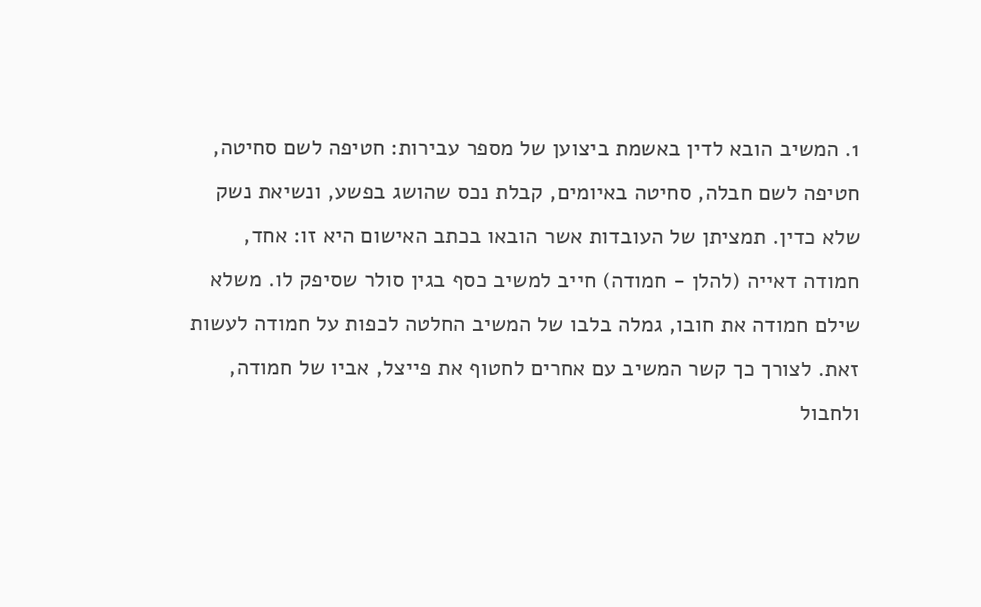1. המשיב הובא לדין באשמת ביצוען של מספר עבירות: חטיפה לשם סחיטה, חטיפה לשם חבלה, סחיטה באיומים, קבלת נכס שהושג בפשע, ונשיאת נשק שלא כדין. תמציתן של העובדות אשר הובאו בכתב האישום היא זו: אחד, חמודה דאייה (להלן - חמודה) חייב למשיב כסף בגין סולר שסיפק לו. משלא שילם חמודה את חובו, גמלה בלבו של המשיב החלטה לכפות על חמודה לעשות זאת. לצורך כך קשר המשיב עם אחרים לחטוף את פייצל, אביו של חמודה, ולחבול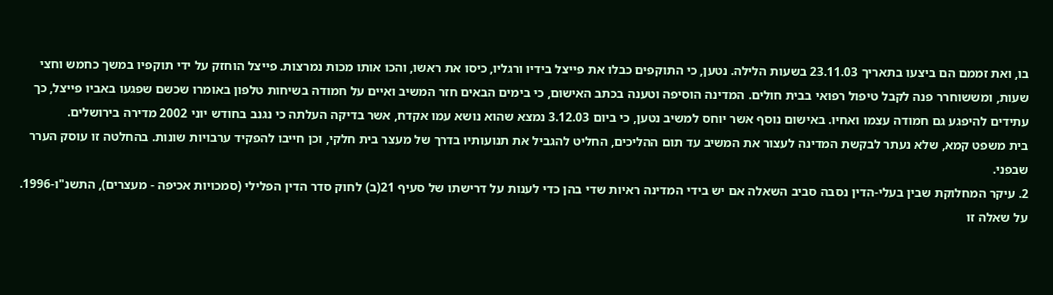בו, ואת זממם הם ביצעו בתאריך 23.11.03 בשעות הלילה. נטען, כי התוקפים כבלו את פייצל בידיו ורגליו, כיסו את ראשו, והכו אותו מכות נמרצות. פייצל הוחזק על ידי תוקפיו במשך כחמש וחצי שעות, ומששוחרר פנה לקבל טיפול רפואי בבית חולים. המדינה הוסיפה וטענה בכתב האישום, כי בימים הבאים חזר המשיב ואיים על חמודה בשיחות טלפון באומרו שכשם שפגעו באביו פייצל, כך עתידים להיפגע גם חמודה עצמו ואחיו. באישום נוסף אשר יוחס למשיב נטען, כי ביום 3.12.03 נמצא שהוא נושא עמו אקדח, אשר בדיקה העלתה כי נגנב בחודש יוני 2002 מדירה בירושלים.
בית משפט קמא, שלא נעתר לבקשת המדינה לעצור את המשיב עד תום ההליכים, החליט להגביל את תנועותיו בדרך של מעצר בית חלקי, וכן חייבו להפקיד ערבויות שונות. בהחלטה זו עוסק הערר שבפני.
2. עיקר המחלוקת שבין בעלי-הדין נסבה סביב השאלה אם יש בידי המדינה ראיות שדי בהן כדי לענות על דרישתו של סעיף 21(ב) לחוק סדר הדין הפלילי (סמכויות אכיפה - מעצרים), התשנ"ו-1996. על שאלה זו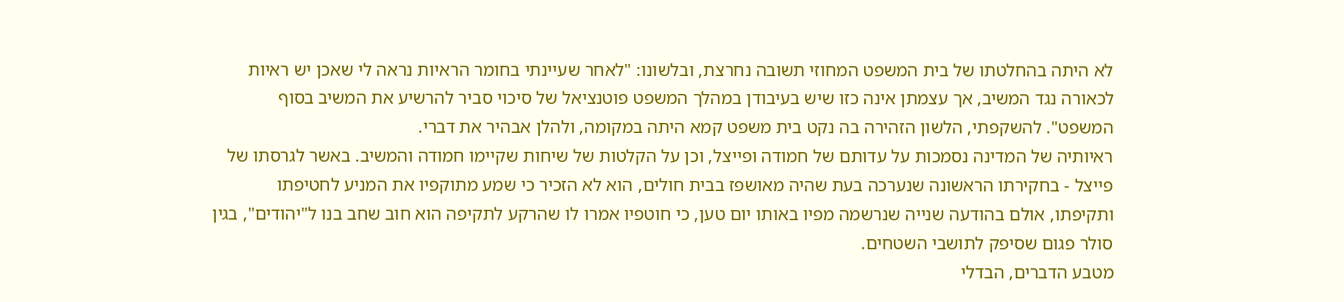לא היתה בהחלטתו של בית המשפט המחוזי תשובה נחרצת, ובלשונו: "לאחר שעיינתי בחומר הראיות נראה לי שאכן יש ראיות לכאורה נגד המשיב, אך עצמתן אינה כזו שיש בעיבודן במהלך המשפט פוטנציאל של סיכוי סביר להרשיע את המשיב בסוף המשפט". להשקפתי, הלשון הזהירה בה נקט בית משפט קמא היתה במקומה, ולהלן אבהיר את דברי.
ראיותיה של המדינה נסמכות על עדותם של חמודה ופייצל, וכן על הקלטות של שיחות שקיימו חמודה והמשיב. באשר לגרסתו של פייצל - בחקירתו הראשונה שנערכה בעת שהיה מאושפז בבית חולים, הוא לא הזכיר כי שמע מתוקפיו את המניע לחטיפתו ותקיפתו, אולם בהודעה שנייה שנרשמה מפיו באותו יום טען, כי חוטפיו אמרו לו שהרקע לתקיפה הוא חוב שחב בנו ל"יהודים", בגין סולר פגום שסיפק לתושבי השטחים.
מטבע הדברים, הבדלי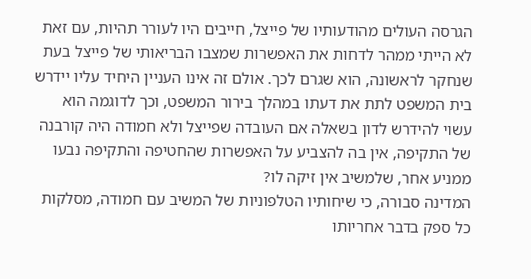הגרסה העולים מהודעותיו של פייצל, חייבים היו לעורר תהיות, עם זאת לא הייתי ממהר לדחות את האפשרות שמצבו הבריאותי של פייצל בעת שנחקר לראשונה, הוא שגרם לכך. אולם זה אינו העניין היחיד עליו יידרש בית המשפט לתת את דעתו במהלך בירור המשפט, וכך לדוגמה הוא עשוי להידרש לדון בשאלה אם העובדה שפייצל ולא חמודה היה קורבנה של התקיפה, אין בה להצביע על האפשרות שהחטיפה והתקיפה נבעו ממניע אחר, שלמשיב אין זיקה לו?
המדינה סבורה, כי שיחותיו הטלפוניות של המשיב עם חמודה, מסלקות כל ספק בדבר אחריותו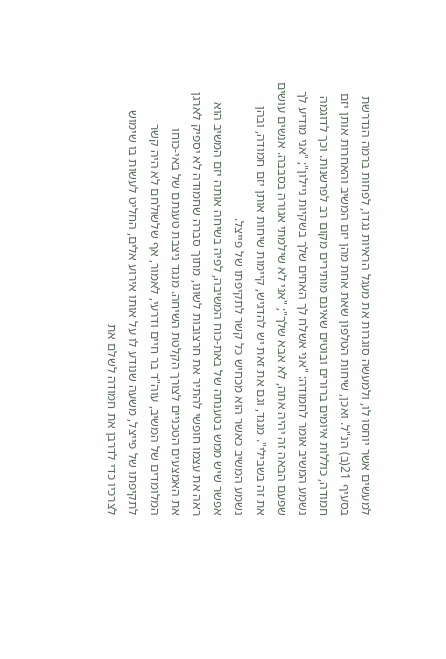למעשים אשר יוחסו לו, ולמעשה סוגרות את מעגל הראיות נגדו, לפחות ברמה הנדרשת בסעיף 21(ב) הנ"ל. ואכן, שיחות הטלפון שאת אחת מהן יזם המשיב והאחרות אותן יזם חמודה, כוללות איומים ברורים ובוטים שאינם מותירים מקום רב לפרשנות. וכך לדוגמה נשמע המשיב אומר לחמודה: "אני אשלח לך האחים שלך בשקיות ניילון"; "אני מודיע לך שפעם הבאה זה יהיה אתה, לא אבא שלך"; "אני לא שילמתי אגורה בסבבה. אנשים עושים את זה בשבילי". מנגד, וגם את זאת יש להדגיש, קיימות שיחות אותן יזם חמודה, ובהן נשמע המשיב כאשר הוא מכחיש כל קשר לתקיפתו של פייצל.
אפשר שיש ממש בטענתה של באת-כוח המשיבה, לפיה בשיחה אותה יזם המשיב הוא ראה את עצמו חופשי להתיר את חרצובות לשונו, מתוך סברה שחמודה לא יספיק לארגן את האמצעים הטכניים לצורך הקלטת השיחה. מנגד ניצבת טענתם של באי-כוחו המלומדים של המשיב, עוה"ד בר חיים ודרעי, לאמור, אף שלשולחם לא היה קשר לתקיפתו של פייצל, משעה שנודע לו על אותו אירוע אלים, החליט לעשות בו שימוש לצרכיו כדי לדרבן את חמודה לשלם את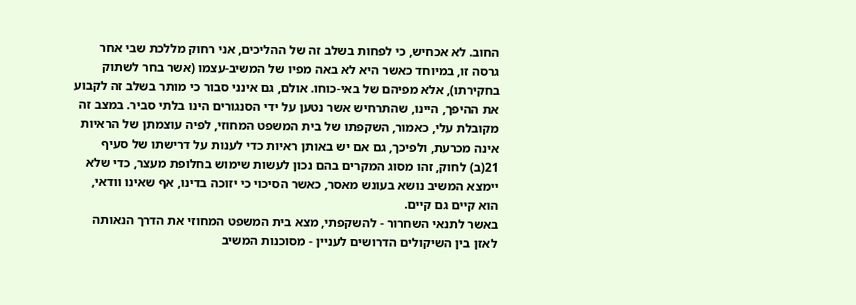החוב. לא אכחיש, כי לפחות בשלב זה של ההליכים, אני רחוק מללכת שבי אחר גרסה זו, במיוחד כאשר היא לא באה מפיו של המשיב-עצמו (אשר בחר לשתוק בחקירתו), אלא מפיהם של באי-כוחו. אולם, גם אינני סבור כי מותר בשלב זה לקבוע את ההיפך, היינו, שהתרחיש אשר נטען על ידי הסנגורים הינו בלתי סביר. במצב זה מקובלת עלי, כאמור, השקפתו של בית המשפט המחוזי, לפיה עוצמתן של הראיות אינה מכרעת, ולפיכך, גם אם יש באותן ראיות כדי לענות על דרישתו של סעיף 21(ב) לחוק, זהו מסוג המקרים בהם נכון לעשות שימוש בחלופת מעצר, כדי שלא יימצא המשיב נושא בעונש מאסר, כאשר הסיכוי כי יזוכה בדינו, אף שאינו וודאי, הוא קיים גם קיים.
באשר לתנאי השחרור - להשקפתי, מצא בית המשפט המחוזי את הדרך הנאותה לאזן בין השיקולים הדרושים לעניין - מסוכנות המשיב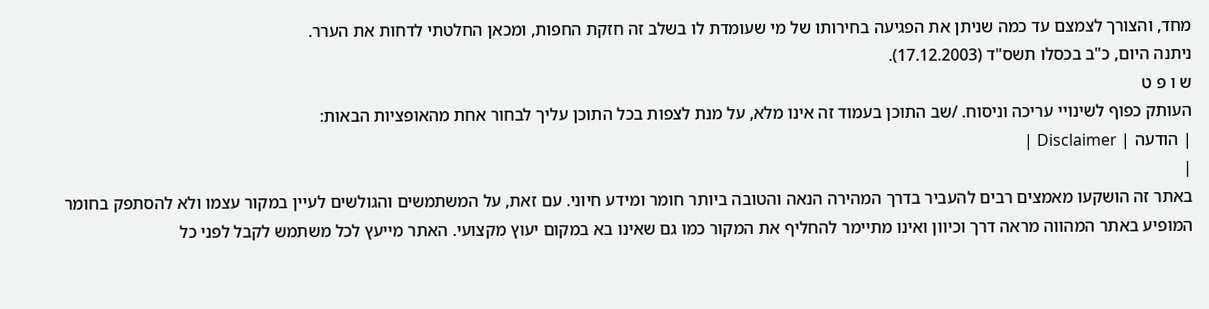מחד, והצורך לצמצם עד כמה שניתן את הפגיעה בחירותו של מי שעומדת לו בשלב זה חזקת החפות, ומכאן החלטתי לדחות את הערר.
ניתנה היום, כ"ב בכסלו תשס"ד (17.12.2003).
ש ו פ ט
העותק כפוף לשינויי עריכה וניסוח. /שב התוכן בעמוד זה אינו מלא, על מנת לצפות בכל התוכן עליך לבחור אחת מהאופציות הבאות:
| הודעה | Disclaimer |
|
באתר זה הושקעו מאמצים רבים להעביר בדרך המהירה הנאה והטובה ביותר חומר ומידע חיוני. עם זאת, על המשתמשים והגולשים לעיין במקור עצמו ולא להסתפק בחומר המופיע באתר המהווה מראה דרך וכיוון ואינו מתיימר להחליף את המקור כמו גם שאינו בא במקום יעוץ מקצועי. האתר מייעץ לכל משתמש לקבל לפני כל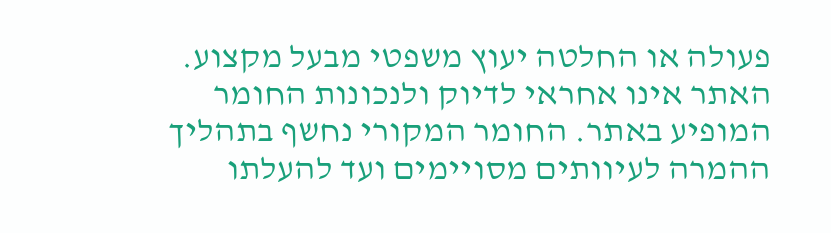פעולה או החלטה יעוץ משפטי מבעל מקצוע. האתר אינו אחראי לדיוק ולנכונות החומר המופיע באתר. החומר המקורי נחשף בתהליך ההמרה לעיוותים מסויימים ועד להעלתו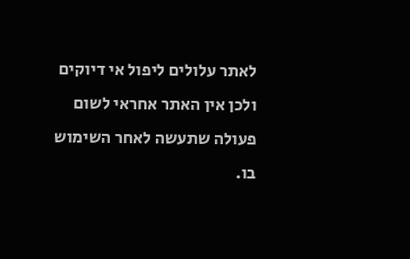לאתר עלולים ליפול אי דיוקים ולכן אין האתר אחראי לשום פעולה שתעשה לאחר השימוש בו.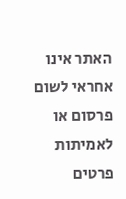האתר אינו אחראי לשום פרסום או לאמיתות פרטים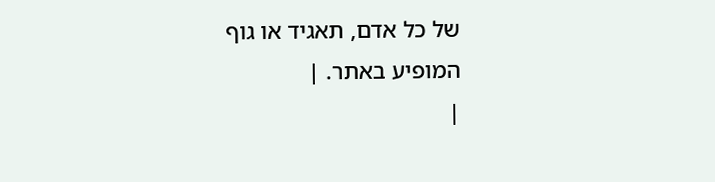של כל אדם, תאגיד או גוף המופיע באתר. |
|